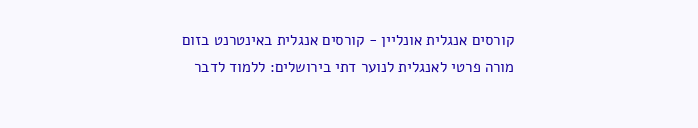קורסים אנגלית אונליין - קורסים אנגלית באינטרנט בזום
מורה פרטי לאנגלית לנוער דתי בירושלים: ללמוד לדבר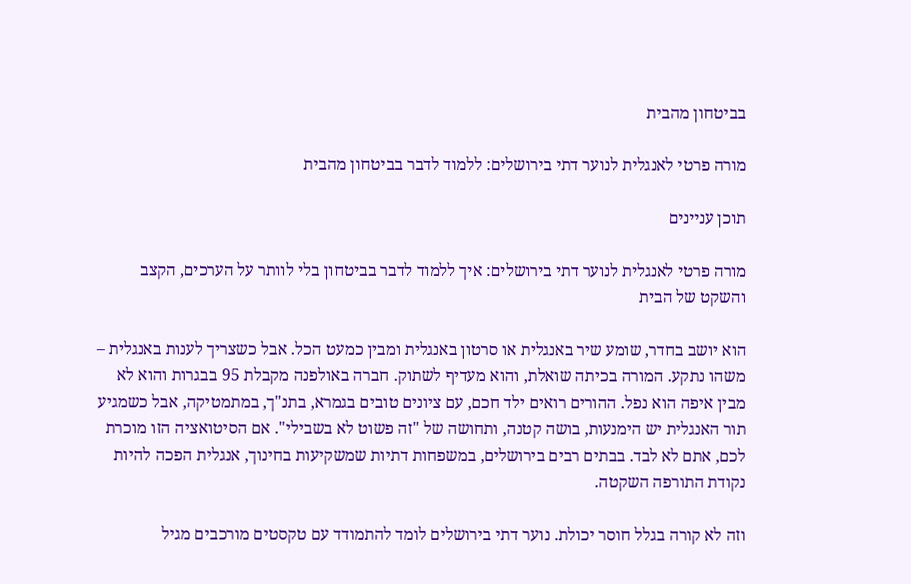בביטחון מהבית

מורה פרטי לאנגלית לנוער דתי בירושלים: ללמוד לדבר בביטחון מהבית

תוכן עניינים

מורה פרטי לאנגלית לנוער דתי בירושלים: איך ללמוד לדבר בביטחון בלי לוותר על הערכים, הקצב והשקט של הבית

הוא יושב בחדר, שומע שיר באנגלית או סרטון באנגלית ומבין כמעט הכל. אבל כשצריך לענות באנגלית – משהו נתקע. המורה בכיתה שואלת, והוא מעדיף לשתוק. חברה באולפנה מקבלת 95 בבגרות והוא לא מבין איפה הוא נפל. ההורים רואים ילד חכם, עם ציונים טובים בגמרא, בתנ"ך, במתמטיקה, אבל כשמגיע תור האנגלית יש הימנעות, בושה קטנה, ותחושה של "זה פשוט לא בשבילי". אם הסיטואציה הזו מוכרת לכם, אתם לא לבד. בבתים רבים בירושלים, במשפחות דתיות שמשקיעות בחינוך, אנגלית הפכה להיות נקודת התורפה השקטה.

וזה לא קורה בגלל חוסר יכולת. נוער דתי בירושלים לומד להתמודד עם טקסטים מורכבים מגיל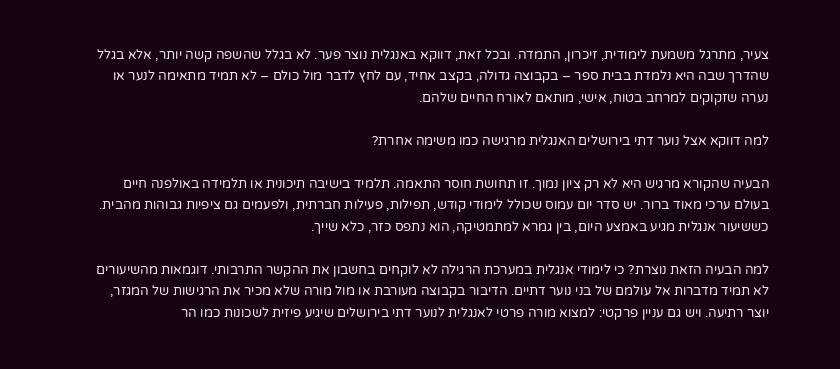צעיר, מתרגל משמעת לימודית, זיכרון, התמדה. ובכל זאת, דווקא באנגלית נוצר פער. לא בגלל שהשפה קשה יותר, אלא בגלל שהדרך שבה היא נלמדת בבית ספר – בקבוצה גדולה, בקצב אחיד, עם לחץ לדבר מול כולם – לא תמיד מתאימה לנער או נערה שזקוקים למרחב בטוח, אישי, מותאם לאורח החיים שלהם.

למה דווקא אצל נוער דתי בירושלים האנגלית מרגישה כמו משימה אחרת?

הבעיה שהקורא מרגיש היא לא רק ציון נמוך. זו תחושת חוסר התאמה. תלמיד בישיבה תיכונית או תלמידה באולפנה חיים בעולם ערכי מאוד ברור. יש סדר יום עמוס שכולל לימודי קודש, תפילות, פעילות חברתית, ולפעמים גם ציפיות גבוהות מהבית. כששיעור אנגלית מגיע באמצע היום, בין גמרא למתמטיקה, הוא נתפס כזר, כלא שייך.

למה הבעיה הזאת נוצרת? כי לימודי אנגלית במערכת הרגילה לא לוקחים בחשבון את ההקשר התרבותי. דוגמאות מהשיעורים לא תמיד מדברות אל עולמם של בני נוער דתיים. הדיבור בקבוצה מעורבת או מול מורה שלא מכיר את הרגישות של המגזר, יוצר רתיעה. ויש גם עניין פרקטי: למצוא מורה פרטי לאנגלית לנוער דתי בירושלים שיגיע פיזית לשכונות כמו הר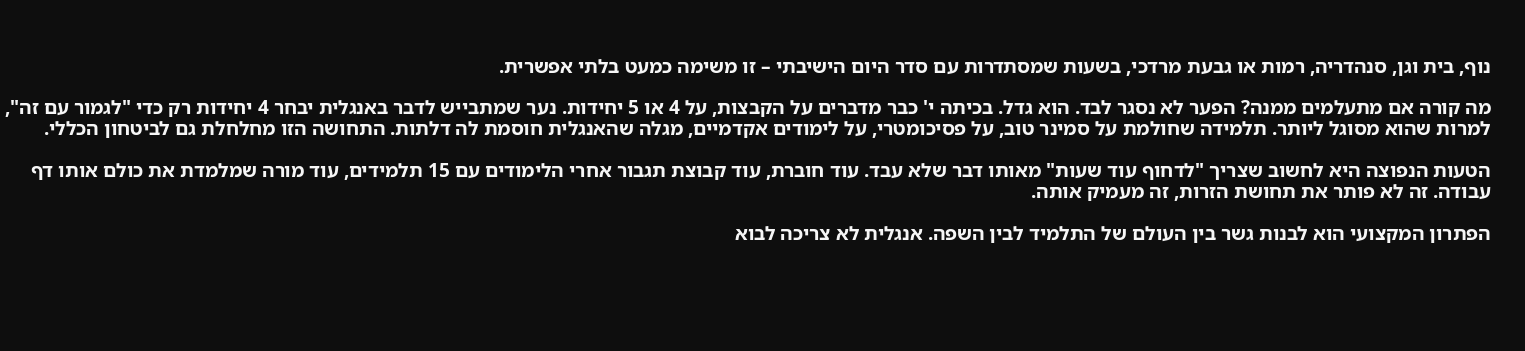נוף, בית וגן, סנהדריה, רמות או גבעת מרדכי, בשעות שמסתדרות עם סדר היום הישיבתי – זו משימה כמעט בלתי אפשרית.

מה קורה אם מתעלמים ממנה? הפער לא נסגר לבד. הוא גדל. בכיתה י' כבר מדברים על הקבצות, על 4 או 5 יחידות. נער שמתבייש לדבר באנגלית יבחר 4 יחידות רק כדי "לגמור עם זה", למרות שהוא מסוגל ליותר. תלמידה שחולמת על סמינר טוב, על פסיכומטרי, על לימודים אקדמיים, מגלה שהאנגלית חוסמת לה דלתות. התחושה הזו מחלחלת גם לביטחון הכללי.

הטעות הנפוצה היא לחשוב שצריך "לדחוף עוד שעות" מאותו דבר שלא עבד. עוד חוברת, עוד קבוצת תגבור אחרי הלימודים עם 15 תלמידים, עוד מורה שמלמדת את כולם אותו דף עבודה. זה לא פותר את תחושת הזרות, זה מעמיק אותה.

הפתרון המקצועי הוא לבנות גשר בין העולם של התלמיד לבין השפה. אנגלית לא צריכה לבוא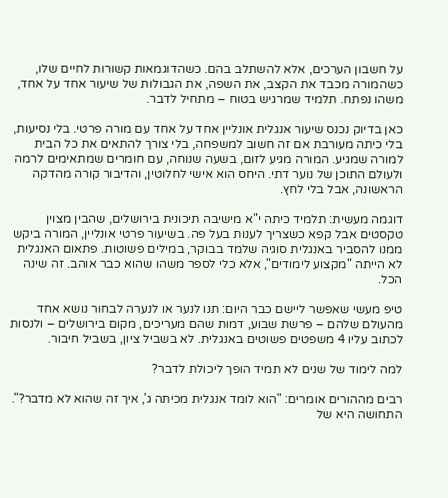על חשבון הערכים, אלא להשתלב בהם. כשהדוגמאות קשורות לחיים שלו, כשהמורה מכבד את הקצב, את השפה, את הגבולות של שיעור אחד על אחד, משהו נפתח. תלמיד שמרגיש בטוח – מתחיל לדבר.

כאן בדיוק נכנס שיעור אנגלית אונליין אחד על אחד עם מורה פרטי. בלי נסיעות, בלי כיתה מעורבת אם זה חשוב למשפחה, בלי צורך להתאים את כל הבית למורה שמגיע. המורה מגיע לזום, בשעה שנוחה, עם חומרים שמתאימים לרמה ולעולם התוכן של נוער דתי. היחס הוא אישי לחלוטין, והדיבור קורה מהדקה הראשונה, אבל בלי לחץ.

דוגמה מעשית: תלמיד כיתה י"א מישיבה תיכונית בירושלים, שהבין מצוין טקסטים אבל קפא כשצריך לענות בעל פה. בשיעור פרטי אונליין, המורה ביקש ממנו להסביר באנגלית סוגיה שלמד בבוקר, במילים פשוטות. פתאום האנגלית לא הייתה "מקצוע לימודים", אלא כלי לספר משהו שהוא כבר אוהב. זה שינה הכל.

טיפ מעשי שאפשר ליישם כבר היום: תנו לנער או לנערה לבחור נושא אחד מהעולם שלהם – פרשת שבוע, דמות שהם מעריכים, מקום בירושלים – ולנסות לכתוב עליו 4 משפטים פשוטים באנגלית. לא בשביל ציון, בשביל חיבור.

למה לימוד של שנים לא תמיד הופך ליכולת לדבר?

רבים מההורים אומרים: "הוא לומד אנגלית מכיתה ג', איך זה שהוא לא מדבר?". התחושה היא של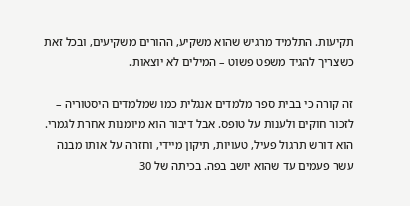תקיעות. התלמיד מרגיש שהוא משקיע, ההורים משקיעים, ובכל זאת כשצריך להגיד משפט פשוט – המילים לא יוצאות.

זה קורה כי בבית ספר מלמדים אנגלית כמו שמלמדים היסטוריה – לזכור חוקים ולענות על טופס. אבל דיבור הוא מיומנות אחרת לגמרי. הוא דורש תרגול פעיל, טעויות, תיקון מיידי, וחזרה על אותו מבנה עשר פעמים עד שהוא יושב בפה. בכיתה של 30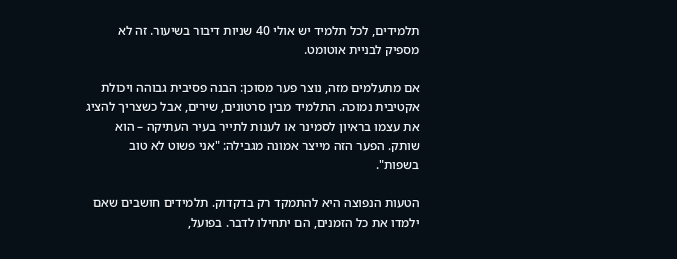תלמידים, לכל תלמיד יש אולי 40 שניות דיבור בשיעור. זה לא מספיק לבניית אוטומט.

אם מתעלמים מזה, נוצר פער מסוכן: הבנה פסיבית גבוהה ויכולת אקטיבית נמוכה. התלמיד מבין סרטונים, שירים, אבל כשצריך להציג את עצמו בראיון לסמינר או לענות לתייר בעיר העתיקה – הוא שותק. הפער הזה מייצר אמונה מגבילה: "אני פשוט לא טוב בשפות".

הטעות הנפוצה היא להתמקד רק בדקדוק. תלמידים חושבים שאם ילמדו את כל הזמנים, הם יתחילו לדבר. בפועל,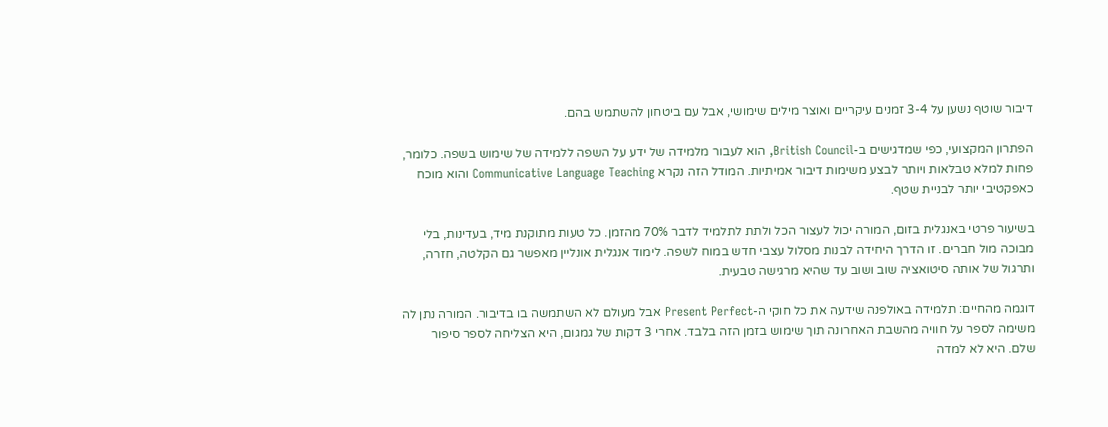דיבור שוטף נשען על 3-4 זמנים עיקריים ואוצר מילים שימושי, אבל עם ביטחון להשתמש בהם.

הפתרון המקצועי, כפי שמדגישים ב-British Council, הוא לעבור מלמידה של ידע על השפה ללמידה של שימוש בשפה. כלומר, פחות למלא טבלאות ויותר לבצע משימות דיבור אמיתיות. המודל הזה נקרא Communicative Language Teaching והוא מוכח כאפקטיבי יותר לבניית שטף.

בשיעור פרטי באנגלית בזום, המורה יכול לעצור הכל ולתת לתלמיד לדבר 70% מהזמן. כל טעות מתוקנת מיד, בעדינות, בלי מבוכה מול חברים. זו הדרך היחידה לבנות מסלול עצבי חדש במוח לשפה. לימוד אנגלית אונליין מאפשר גם הקלטה, חזרה, ותרגול של אותה סיטואציה שוב ושוב עד שהיא מרגישה טבעית.

דוגמה מהחיים: תלמידה באולפנה שידעה את כל חוקי ה-Present Perfect אבל מעולם לא השתמשה בו בדיבור. המורה נתן לה משימה לספר על חוויה מהשבת האחרונה תוך שימוש בזמן הזה בלבד. אחרי 3 דקות של גמגום, היא הצליחה לספר סיפור שלם. היא לא למדה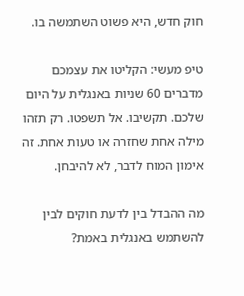חוק חדש, היא פשוט השתמשה בו.

טיפ מעשי: הקליטו את עצמכם מדברים 60 שניות באנגלית על היום שלכם. תקשיבו. אל תשפטו. רק תזהו מילה אחת שחזרה או טעות אחת. זה אימון המוח לדבר, לא להיבחן.

מה ההבדל בין לדעת חוקים לבין להשתמש באנגלית באמת?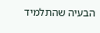הבעיה שהתלמיד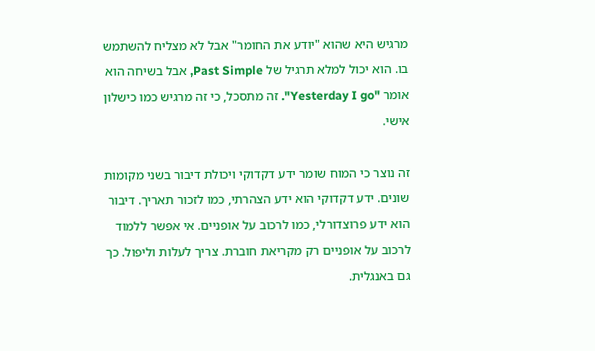מרגיש היא שהוא "יודע את החומר" אבל לא מצליח להשתמש בו. הוא יכול למלא תרגיל של Past Simple, אבל בשיחה הוא אומר "Yesterday I go". זה מתסכל, כי זה מרגיש כמו כישלון אישי.

זה נוצר כי המוח שומר ידע דקדוקי ויכולת דיבור בשני מקומות שונים. ידע דקדוקי הוא ידע הצהרתי, כמו לזכור תאריך. דיבור הוא ידע פרוצדורלי, כמו לרכוב על אופניים. אי אפשר ללמוד לרכוב על אופניים רק מקריאת חוברת. צריך לעלות וליפול. כך גם באנגלית.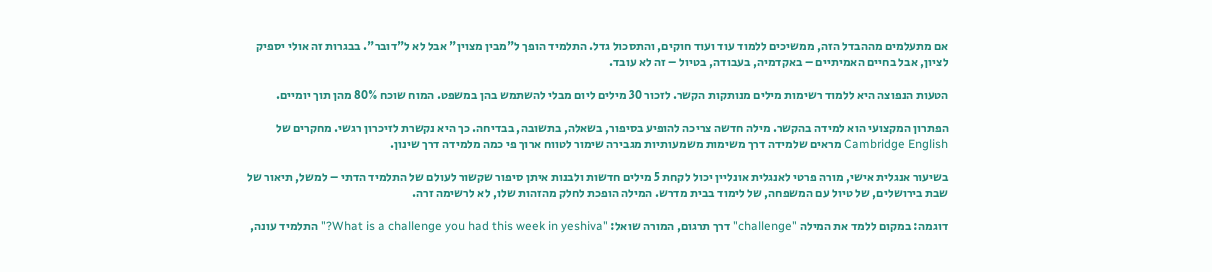אם מתעלמים מההבדל הזה, ממשיכים ללמוד עוד ועוד חוקים, והתסכול גדל. התלמיד הופך ל"מבין מצוין" אבל לא ל"דובר". בבגרות זה אולי יספיק לציון, אבל בחיים האמיתיים – באקדמיה, בעבודה, בטיול – זה לא עובד.

הטעות הנפוצה היא ללמוד רשימות מילים מנותקות הקשר. לזכור 30 מילים ליום מבלי להשתמש בהן במשפט. המוח שוכח 80% מהן תוך יומיים.

הפתרון המקצועי הוא למידה בהקשר. מילה חדשה צריכה להופיע בסיפור, בשאלה, בתשובה, בבדיחה. כך היא נקשרת לזיכרון רגשי. מחקרים של Cambridge English מראים שלמידה דרך משימות משמעותיות מגבירה שימור לטווח ארוך פי כמה מלמידה דרך שינון.

בשיעור אנגלית אישי, מורה פרטי לאנגלית אונליין יכול לקחת 5 מילים חדשות ולבנות איתן סיפור שקשור לעולם של התלמיד הדתי – למשל, תיאור של שבת בירושלים, של טיול עם המשפחה, של לימוד בבית מדרש. המילה הופכת לחלק מהזהות שלו, לא לרשימה זרה.

דוגמה: במקום ללמד את המילה "challenge" דרך תרגום, המורה שואל: "What is a challenge you had this week in yeshiva?" התלמיד עונה,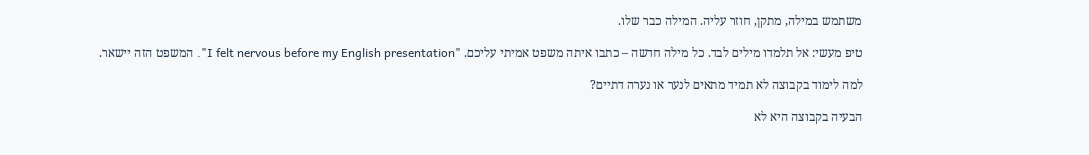משתמש במילה, מתקן, חוזר עליה. המילה כבר שלו.

טיפ מעשי: אל תלמדו מילים לבד. כל מילה חדשה – כתבו איתה משפט אמיתי עליכם. "I felt nervous before my English presentation". המשפט הזה יישאר.

למה לימוד בקבוצה לא תמיד מתאים לנער או נערה דתיים?

הבעיה בקבוצה היא לא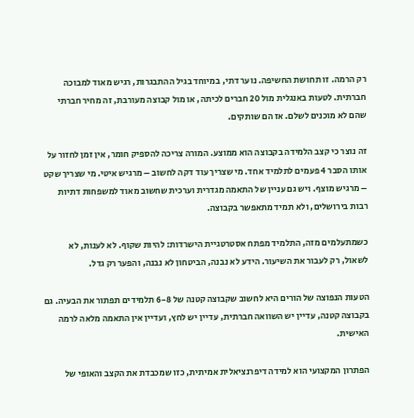רק הרמה. זו תחושת החשיפה. נוער דתי, במיוחד בגיל ההתבגרות, רגיש מאוד למבוכה חברתית. לטעות באנגלית מול 20 חברים לכיתה, או מול קבוצה מעורבת, זה מחיר חברתי שהם לא מוכנים לשלם. אז הם שותקים.

זה נוצר כי קצב הלמידה בקבוצה הוא ממוצע. המורה צריכה להספיק חומר, אין זמן לחזור על אותו הסבר 4 פעמים לתלמיד אחד. מי שצריך עוד דקה לחשוב – מרגיש איטי. מי שצריך שקט – מרגיש מוצף. ויש גם עניין של התאמה מגדרית וערכית שחשוב מאוד למשפחות דתיות רבות בירושלים, ולא תמיד מתאפשר בקבוצה.

כשמתעלמים מזה, התלמיד מפתח אסטרטגיית הישרדות: להיות שקוף. לא לענות, לא לשאול, רק לעבור את השיעור. הידע לא נבנה, הביטחון לא נבנה, והפער רק גדל.

הטעות הנפוצה של הורים היא לחשוב שקבוצה קטנה של 6-8 תלמידים תפתור את הבעיה. גם בקבוצה קטנה, עדיין יש השוואה חברתית, עדיין יש לחץ, ועדיין אין התאמה מלאה לרמה האישית.

הפתרון המקצועי הוא למידה דיפרנציאלית אמיתית, כזו שמכבדת את הקצב והאופי של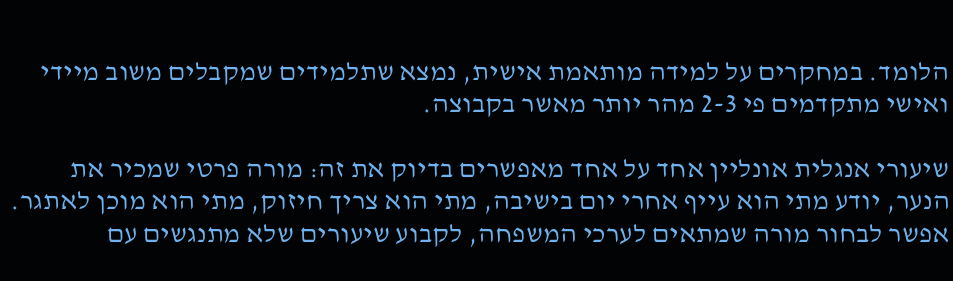הלומד. במחקרים על למידה מותאמת אישית, נמצא שתלמידים שמקבלים משוב מיידי ואישי מתקדמים פי 2-3 מהר יותר מאשר בקבוצה.

שיעורי אנגלית אונליין אחד על אחד מאפשרים בדיוק את זה: מורה פרטי שמכיר את הנער, יודע מתי הוא עייף אחרי יום בישיבה, מתי הוא צריך חיזוק, מתי הוא מוכן לאתגר. אפשר לבחור מורה שמתאים לערכי המשפחה, לקבוע שיעורים שלא מתנגשים עם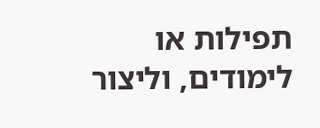תפילות או לימודים, וליצור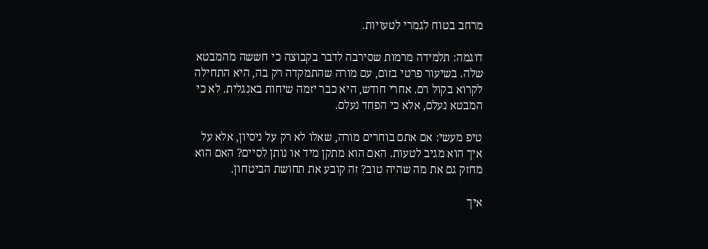מרחב בטוח לגמרי לטעויות.

דוגמה: תלמידה מרמות שסירבה לדבר בקבוצה כי חששה מהמבטא שלה. בשיעור פרטי בזום, עם מורה שהתמקדה רק בה, היא התחילה לקרוא בקול רם. אחרי חודש, היא כבר יזמה שיחות באנגלית. לא כי המבטא נעלם, אלא כי הפחד נעלם.

טיפ מעשי: אם אתם בוחרים מורה, שאלו לא רק על ניסיון, אלא על איך הוא מגיב לטעות. האם הוא מתקן מיד או נותן לסיים? האם הוא מחזק גם את מה שהיה טוב? זה קובע את תחושת הביטחון.

איך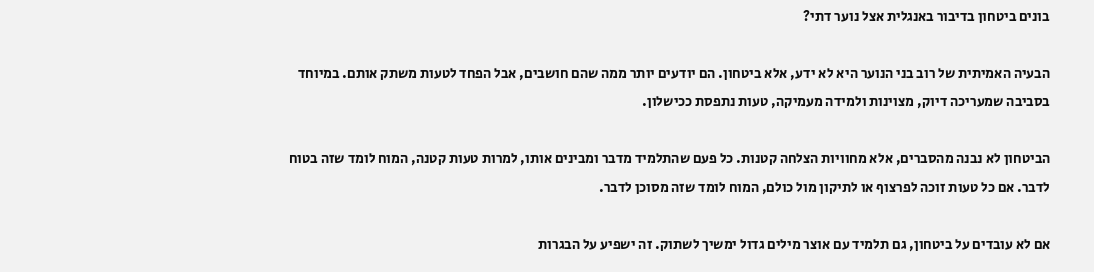בונים ביטחון בדיבור באנגלית אצל נוער דתי?

הבעיה האמיתית של רוב בני הנוער היא לא ידע, אלא ביטחון. הם יודעים יותר ממה שהם חושבים, אבל הפחד לטעות משתק אותם. במיוחד בסביבה שמעריכה דיוק, מצוינות ולמידה מעמיקה, טעות נתפסת ככישלון.

הביטחון לא נבנה מהסברים, אלא מחוויות הצלחה קטנות. כל פעם שהתלמיד מדבר ומבינים אותו, למרות טעות קטנה, המוח לומד שזה בטוח לדבר. אם כל טעות זוכה לפרצוף או לתיקון מול כולם, המוח לומד שזה מסוכן לדבר.

אם לא עובדים על ביטחון, גם תלמיד עם אוצר מילים גדול ימשיך לשתוק. זה ישפיע על הבגרות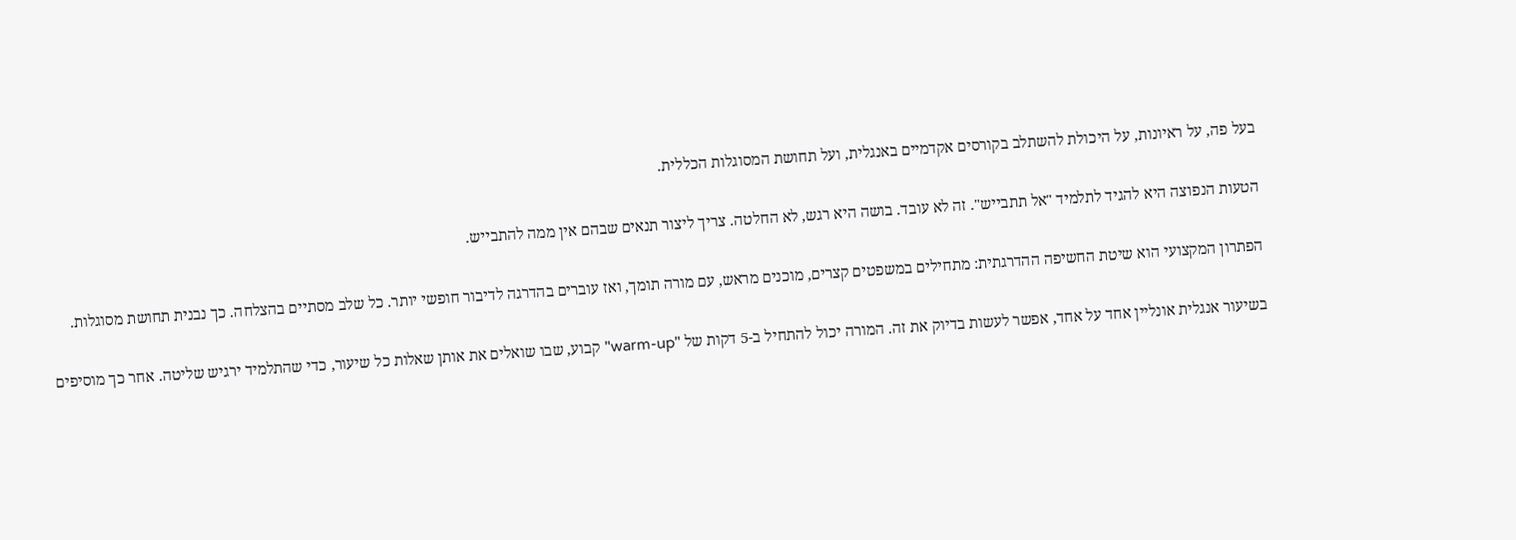בעל פה, על ראיונות, על היכולת להשתלב בקורסים אקדמיים באנגלית, ועל תחושת המסוגלות הכללית.

הטעות הנפוצה היא להגיד לתלמיד "אל תתבייש". זה לא עובד. בושה היא רגש, לא החלטה. צריך ליצור תנאים שבהם אין ממה להתבייש.

הפתרון המקצועי הוא שיטת החשיפה ההדרגתית: מתחילים במשפטים קצרים, מוכנים מראש, עם מורה תומך, ואז עוברים בהדרגה לדיבור חופשי יותר. כל שלב מסתיים בהצלחה. כך נבנית תחושת מסוגלות.

בשיעור אנגלית אונליין אחד על אחד, אפשר לעשות בדיוק את זה. המורה יכול להתחיל ב-5 דקות של "warm-up" קבוע, שבו שואלים את אותן שאלות כל שיעור, כדי שהתלמיד ירגיש שליטה. אחר כך מוסיפים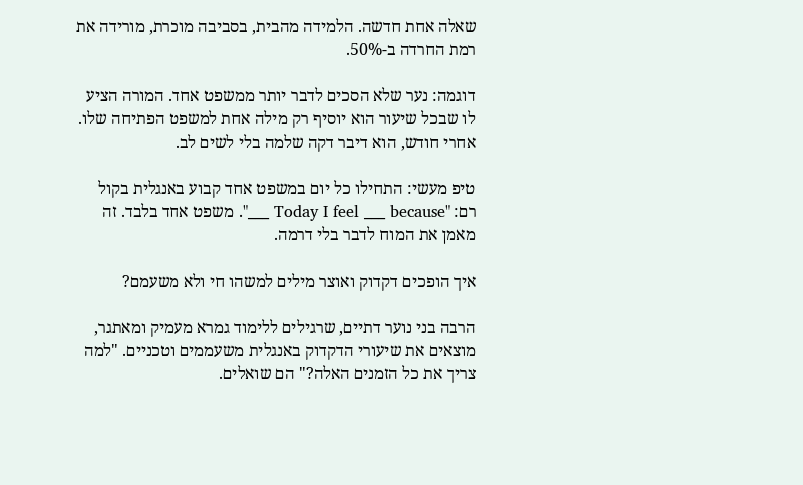שאלה אחת חדשה. הלמידה מהבית, בסביבה מוכרת, מורידה את רמת החרדה ב-50%.

דוגמה: נער שלא הסכים לדבר יותר ממשפט אחד. המורה הציע לו שבכל שיעור הוא יוסיף רק מילה אחת למשפט הפתיחה שלו. אחרי חודש, הוא דיבר דקה שלמה בלי לשים לב.

טיפ מעשי: התחילו כל יום במשפט אחד קבוע באנגלית בקול רם: "Today I feel ___ because ___". משפט אחד בלבד. זה מאמן את המוח לדבר בלי דרמה.

איך הופכים דקדוק ואוצר מילים למשהו חי ולא משעמם?

הרבה בני נוער דתיים, שרגילים ללימוד גמרא מעמיק ומאתגר, מוצאים את שיעורי הדקדוק באנגלית משעממים וטכניים. "למה צריך את כל הזמנים האלה?" הם שואלים.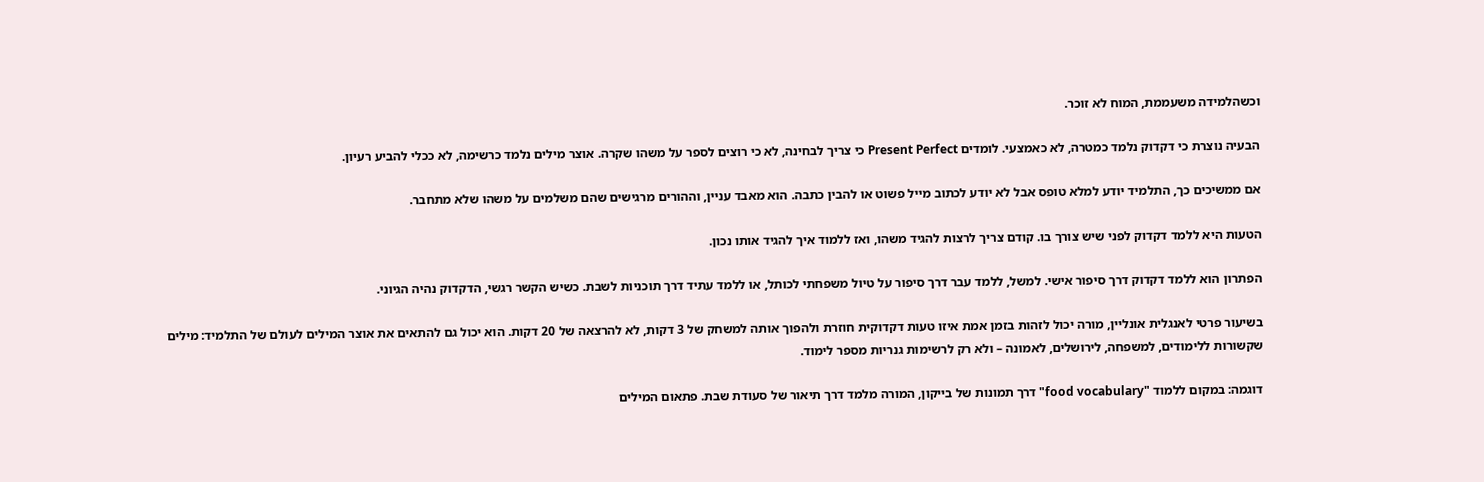וכשהלמידה משעממת, המוח לא זוכר.

הבעיה נוצרת כי דקדוק נלמד כמטרה, לא כאמצעי. לומדים Present Perfect כי צריך לבחינה, לא כי רוצים לספר על משהו שקרה. אוצר מילים נלמד כרשימה, לא ככלי להביע רעיון.

אם ממשיכים כך, התלמיד יודע למלא טופס אבל לא יודע לכתוב מייל פשוט או להבין כתבה. הוא מאבד עניין, וההורים מרגישים שהם משלמים על משהו שלא מתחבר.

הטעות היא ללמד דקדוק לפני שיש צורך בו. קודם צריך לרצות להגיד משהו, ואז ללמוד איך להגיד אותו נכון.

הפתרון הוא ללמד דקדוק דרך סיפור אישי. למשל, ללמד עבר דרך סיפור על טיול משפחתי לכותל, או ללמד עתיד דרך תוכניות לשבת. כשיש הקשר רגשי, הדקדוק נהיה הגיוני.

בשיעור פרטי לאנגלית אונליין, מורה יכול לזהות בזמן אמת איזו טעות דקדוקית חוזרת ולהפוך אותה למשחק של 3 דקות, לא להרצאה של 20 דקות. הוא יכול גם להתאים את אוצר המילים לעולם של התלמיד: מילים שקשורות ללימודים, למשפחה, לירושלים, לאמונה – ולא רק לרשימות גנריות מספר לימוד.

דוגמה: במקום ללמוד "food vocabulary" דרך תמונות של בייקון, המורה מלמד דרך תיאור של סעודת שבת. פתאום המילים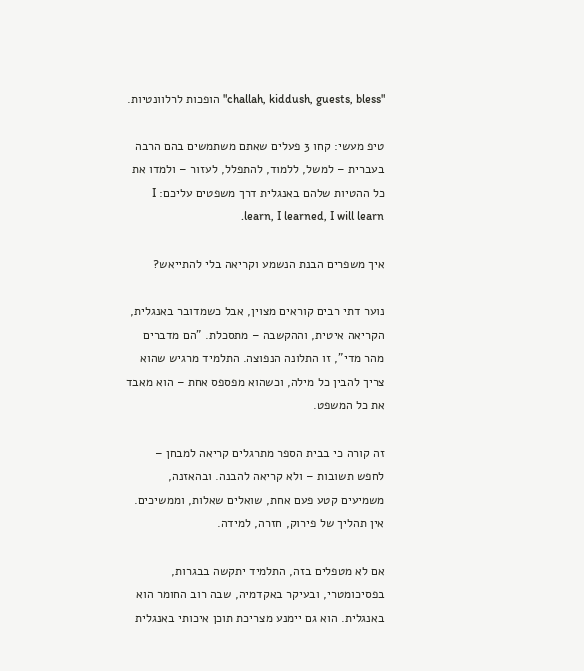"challah, kiddush, guests, bless" הופכות לרלוונטיות.

טיפ מעשי: קחו 3 פעלים שאתם משתמשים בהם הרבה בעברית – למשל, ללמוד, להתפלל, לעזור – ולמדו את כל ההטיות שלהם באנגלית דרך משפטים עליכם: I learn, I learned, I will learn.

איך משפרים הבנת הנשמע וקריאה בלי להתייאש?

נוער דתי רבים קוראים מצוין, אבל כשמדובר באנגלית, הקריאה איטית, וההקשבה – מתסכלת. "הם מדברים מהר מדי", זו התלונה הנפוצה. התלמיד מרגיש שהוא צריך להבין כל מילה, וכשהוא מפספס אחת – הוא מאבד את כל המשפט.

זה קורה כי בבית הספר מתרגלים קריאה למבחן – לחפש תשובות – ולא קריאה להבנה. ובהאזנה, משמיעים קטע פעם אחת, שואלים שאלות, וממשיכים. אין תהליך של פירוק, חזרה, למידה.

אם לא מטפלים בזה, התלמיד יתקשה בבגרות, בפסיכומטרי, ובעיקר באקדמיה, שבה רוב החומר הוא באנגלית. הוא גם יימנע מצריכת תוכן איכותי באנגלית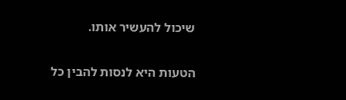שיכול להעשיר אותו.

הטעות היא לנסות להבין כל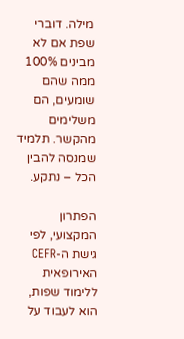מילה. דוברי שפת אם לא מבינים 100% ממה שהם שומעים, הם משלימים מהקשר. תלמיד שמנסה להבין הכל – נתקע.

הפתרון המקצועי, לפי גישת ה-CEFR האירופאית ללימוד שפות, הוא לעבוד על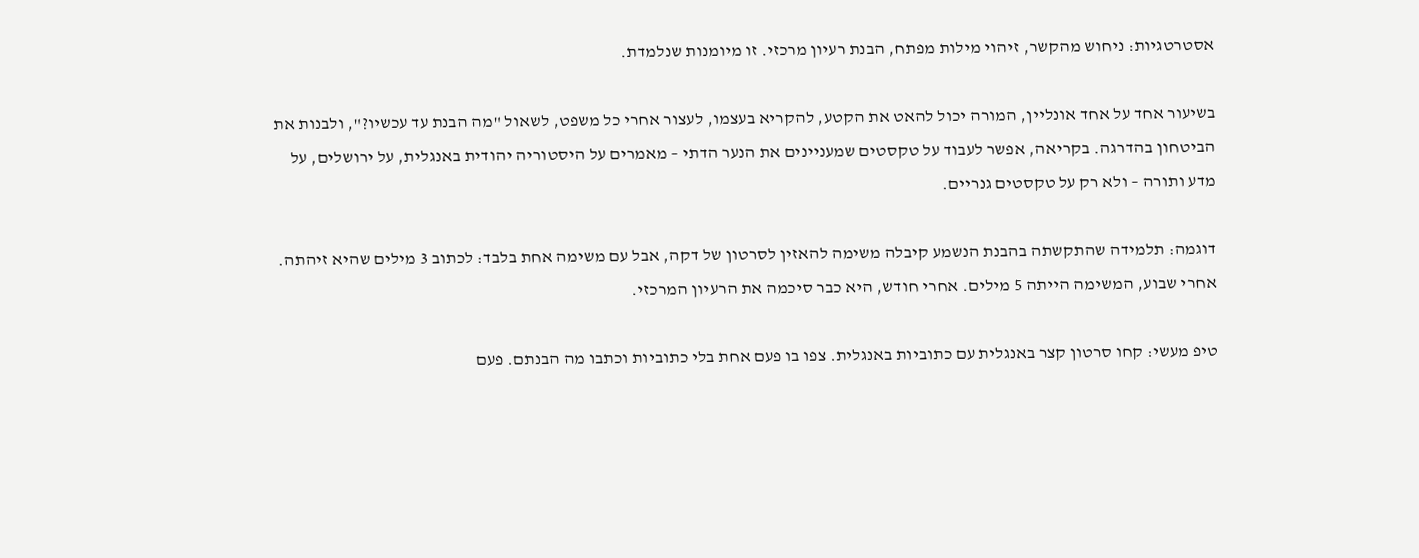אסטרטגיות: ניחוש מהקשר, זיהוי מילות מפתח, הבנת רעיון מרכזי. זו מיומנות שנלמדת.

בשיעור אחד על אחד אונליין, המורה יכול להאט את הקטע, להקריא בעצמו, לעצור אחרי כל משפט, לשאול "מה הבנת עד עכשיו?", ולבנות את הביטחון בהדרגה. בקריאה, אפשר לעבוד על טקסטים שמעניינים את הנער הדתי – מאמרים על היסטוריה יהודית באנגלית, על ירושלים, על מדע ותורה – ולא רק על טקסטים גנריים.

דוגמה: תלמידה שהתקשתה בהבנת הנשמע קיבלה משימה להאזין לסרטון של דקה, אבל עם משימה אחת בלבד: לכתוב 3 מילים שהיא זיהתה. אחרי שבוע, המשימה הייתה 5 מילים. אחרי חודש, היא כבר סיכמה את הרעיון המרכזי.

טיפ מעשי: קחו סרטון קצר באנגלית עם כתוביות באנגלית. צפו בו פעם אחת בלי כתוביות וכתבו מה הבנתם. פעם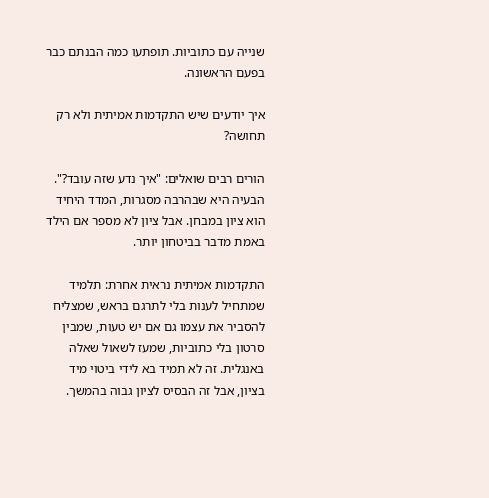שנייה עם כתוביות. תופתעו כמה הבנתם כבר בפעם הראשונה.

איך יודעים שיש התקדמות אמיתית ולא רק תחושה?

הורים רבים שואלים: "איך נדע שזה עובד?". הבעיה היא שבהרבה מסגרות, המדד היחיד הוא ציון במבחן. אבל ציון לא מספר אם הילד באמת מדבר בביטחון יותר.

התקדמות אמיתית נראית אחרת: תלמיד שמתחיל לענות בלי לתרגם בראש, שמצליח להסביר את עצמו גם אם יש טעות, שמבין סרטון בלי כתוביות, שמעז לשאול שאלה באנגלית. זה לא תמיד בא לידי ביטוי מיד בציון, אבל זה הבסיס לציון גבוה בהמשך.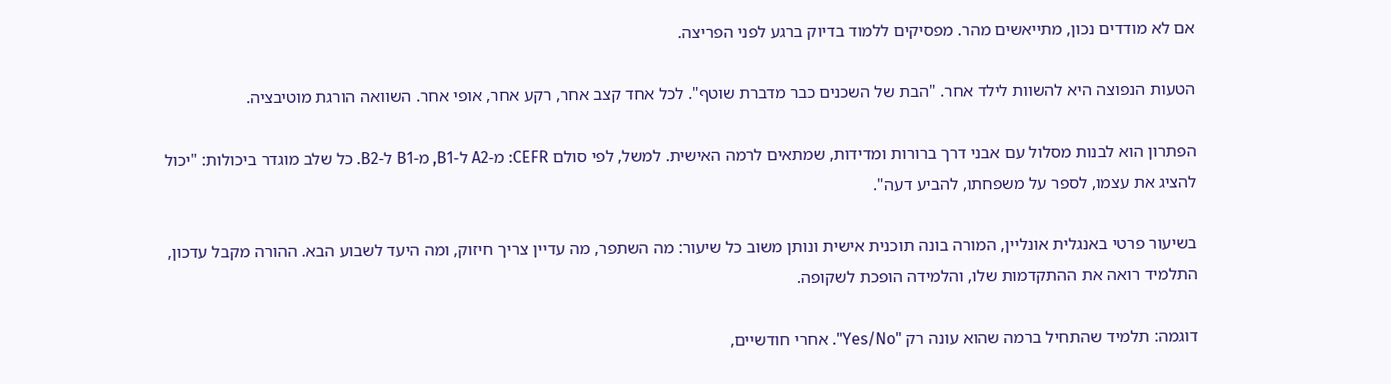אם לא מודדים נכון, מתייאשים מהר. מפסיקים ללמוד בדיוק ברגע לפני הפריצה.

הטעות הנפוצה היא להשוות לילד אחר. "הבת של השכנים כבר מדברת שוטף". לכל אחד קצב אחר, רקע אחר, אופי אחר. השוואה הורגת מוטיבציה.

הפתרון הוא לבנות מסלול עם אבני דרך ברורות ומדידות, שמתאים לרמה האישית. למשל, לפי סולם CEFR: מ-A2 ל-B1, מ-B1 ל-B2. כל שלב מוגדר ביכולות: "יכול להציג את עצמו, לספר על משפחתו, להביע דעה".

בשיעור פרטי באנגלית אונליין, המורה בונה תוכנית אישית ונותן משוב כל שיעור: מה השתפר, מה עדיין צריך חיזוק, ומה היעד לשבוע הבא. ההורה מקבל עדכון, התלמיד רואה את ההתקדמות שלו, והלמידה הופכת לשקופה.

דוגמה: תלמיד שהתחיל ברמה שהוא עונה רק "Yes/No". אחרי חודשיים,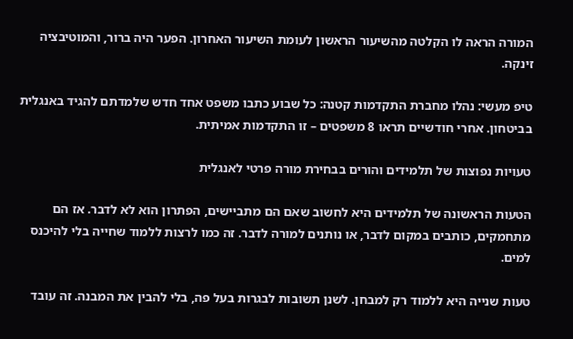המורה הראה לו הקלטה מהשיעור הראשון לעומת השיעור האחרון. הפער היה ברור, והמוטיבציה זינקה.

טיפ מעשי: נהלו מחברת התקדמות קטנה: כל שבוע כתבו משפט אחד חדש שלמדתם להגיד באנגלית בביטחון. אחרי חודשיים תראו 8 משפטים – זו התקדמות אמיתית.

טעויות נפוצות של תלמידים והורים בבחירת מורה פרטי לאנגלית

הטעות הראשונה של תלמידים היא לחשוב שאם הם מתביישים, הפתרון הוא לא לדבר. אז הם מתחמקים, כותבים במקום לדבר, או נותנים למורה לדבר. זה כמו לרצות ללמוד שחייה בלי להיכנס למים.

טעות שנייה היא ללמוד רק למבחן. לשנן תשובות לבגרות בעל פה, בלי להבין את המבנה. זה עובד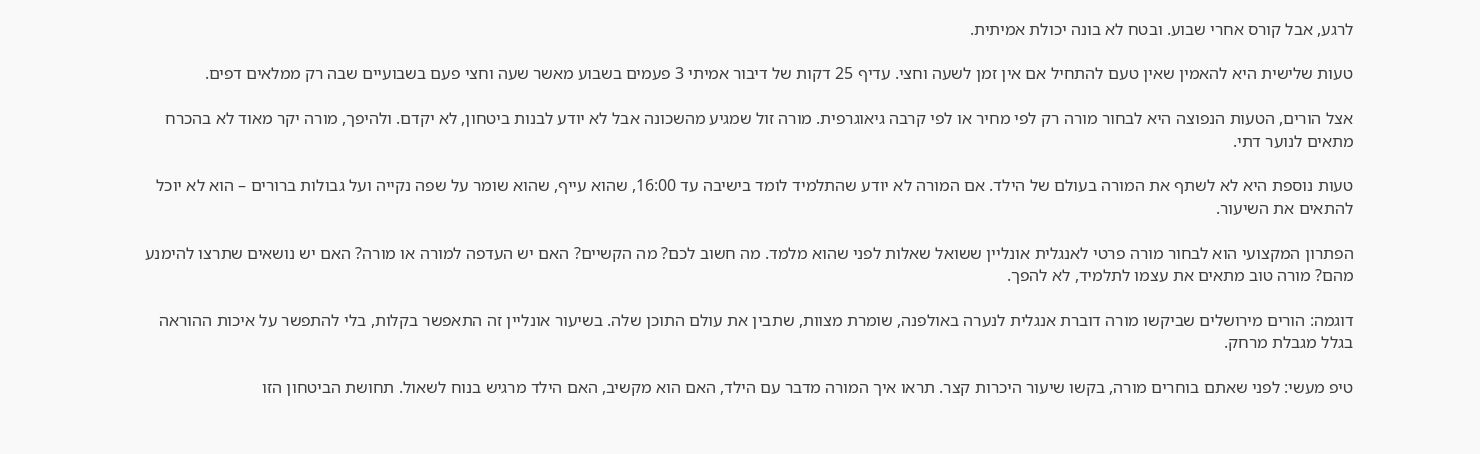לרגע, אבל קורס אחרי שבוע. ובטח לא בונה יכולת אמיתית.

טעות שלישית היא להאמין שאין טעם להתחיל אם אין זמן לשעה וחצי. עדיף 25 דקות של דיבור אמיתי 3 פעמים בשבוע מאשר שעה וחצי פעם בשבועיים שבה רק ממלאים דפים.

אצל הורים, הטעות הנפוצה היא לבחור מורה רק לפי מחיר או לפי קרבה גיאוגרפית. מורה זול שמגיע מהשכונה אבל לא יודע לבנות ביטחון, לא יקדם. ולהיפך, מורה יקר מאוד לא בהכרח מתאים לנוער דתי.

טעות נוספת היא לא לשתף את המורה בעולם של הילד. אם המורה לא יודע שהתלמיד לומד בישיבה עד 16:00, שהוא עייף, שהוא שומר על שפה נקייה ועל גבולות ברורים – הוא לא יוכל להתאים את השיעור.

הפתרון המקצועי הוא לבחור מורה פרטי לאנגלית אונליין ששואל שאלות לפני שהוא מלמד. מה חשוב לכם? מה הקשיים? האם יש העדפה למורה או מורה? האם יש נושאים שתרצו להימנע מהם? מורה טוב מתאים את עצמו לתלמיד, לא להפך.

דוגמה: הורים מירושלים שביקשו מורה דוברת אנגלית לנערה באולפנה, שומרת מצוות, שתבין את עולם התוכן שלה. בשיעור אונליין זה התאפשר בקלות, בלי להתפשר על איכות ההוראה בגלל מגבלת מרחק.

טיפ מעשי: לפני שאתם בוחרים מורה, בקשו שיעור היכרות קצר. תראו איך המורה מדבר עם הילד, האם הוא מקשיב, האם הילד מרגיש בנוח לשאול. תחושת הביטחון הזו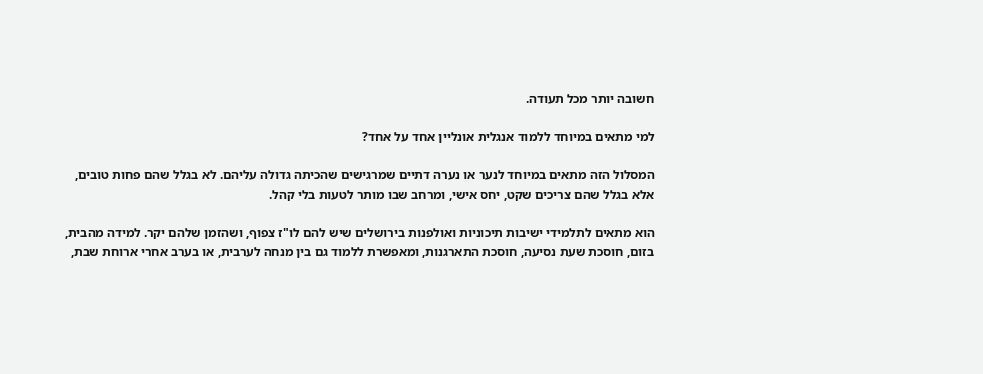חשובה יותר מכל תעודה.

למי מתאים במיוחד ללמוד אנגלית אונליין אחד על אחד?

המסלול הזה מתאים במיוחד לנער או נערה דתיים שמרגישים שהכיתה גדולה עליהם. לא בגלל שהם פחות טובים, אלא בגלל שהם צריכים שקט, יחס אישי, ומרחב שבו מותר לטעות בלי קהל.

הוא מתאים לתלמידי ישיבות תיכוניות ואולפנות בירושלים שיש להם לו"ז צפוף, ושהזמן שלהם יקר. למידה מהבית, בזום, חוסכת שעת נסיעה, חוסכת התארגנות, ומאפשרת ללמוד גם בין מנחה לערבית, או בערב אחרי ארוחת שבת,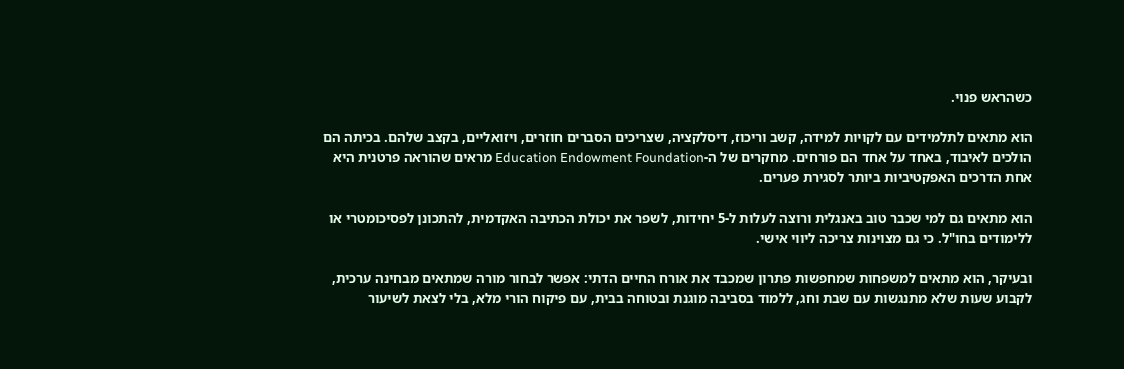כשהראש פנוי.

הוא מתאים לתלמידים עם לקויות למידה, קשב וריכוז, דיסלקציה, שצריכים הסברים חוזרים, ויזואליים, בקצב שלהם. בכיתה הם הולכים לאיבוד, באחד על אחד הם פורחים. מחקרים של ה-Education Endowment Foundation מראים שהוראה פרטנית היא אחת הדרכים האפקטיביות ביותר לסגירת פערים.

הוא מתאים גם למי שכבר טוב באנגלית ורוצה לעלות ל-5 יחידות, לשפר את יכולת הכתיבה האקדמית, להתכונן לפסיכומטרי או ללימודים בחו"ל. כי גם מצוינות צריכה ליווי אישי.

ובעיקר, הוא מתאים למשפחות שמחפשות פתרון שמכבד את אורח החיים הדתי: אפשר לבחור מורה שמתאים מבחינה ערכית, לקבוע שעות שלא מתנגשות עם שבת וחג, ללמוד בסביבה מוגנת ובטוחה בבית, עם פיקוח הורי מלא, בלי לצאת לשיעור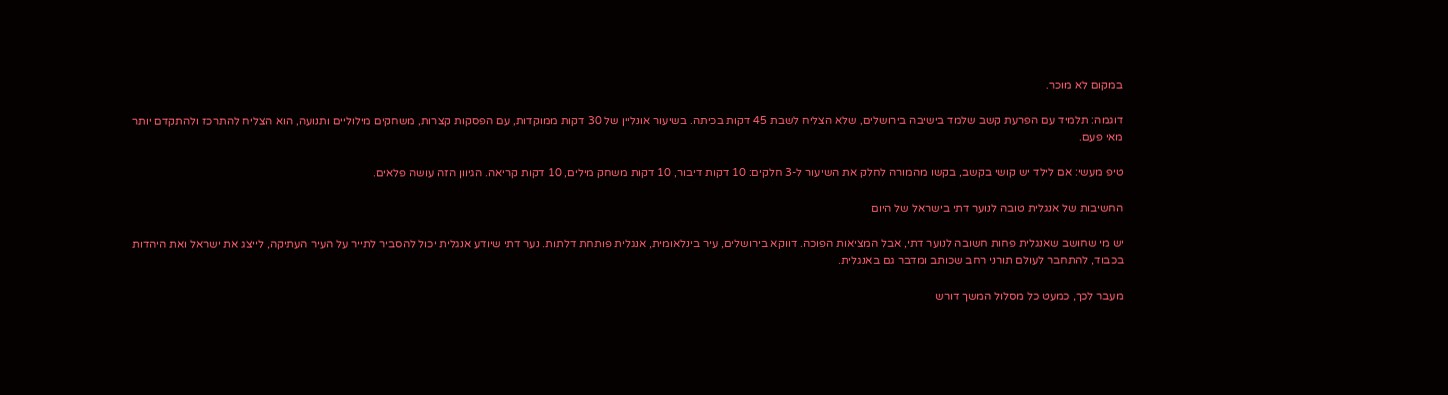במקום לא מוכר.

דוגמה: תלמיד עם הפרעת קשב שלמד בישיבה בירושלים, שלא הצליח לשבת 45 דקות בכיתה. בשיעור אונליין של 30 דקות ממוקדות, עם הפסקות קצרות, משחקים מילוליים ותנועה, הוא הצליח להתרכז ולהתקדם יותר מאי פעם.

טיפ מעשי: אם לילד יש קושי בקשב, בקשו מהמורה לחלק את השיעור ל-3 חלקים: 10 דקות דיבור, 10 דקות משחק מילים, 10 דקות קריאה. הגיוון הזה עושה פלאים.

החשיבות של אנגלית טובה לנוער דתי בישראל של היום

יש מי שחושב שאנגלית פחות חשובה לנוער דתי, אבל המציאות הפוכה. דווקא בירושלים, עיר בינלאומית, אנגלית פותחת דלתות. נער דתי שיודע אנגלית יכול להסביר לתייר על העיר העתיקה, לייצג את ישראל ואת היהדות בכבוד, להתחבר לעולם תורני רחב שכותב ומדבר גם באנגלית.

מעבר לכך, כמעט כל מסלול המשך דורש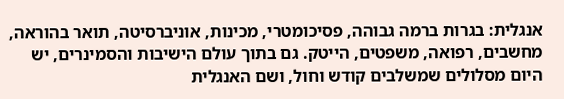אנגלית: בגרות ברמה גבוהה, פסיכומטרי, מכינות, אוניברסיטה, תואר בהוראה, מחשבים, רפואה, משפטים, הייטק. גם בתוך עולם הישיבות והסמינרים, יש היום מסלולים שמשלבים קודש וחול, ושם האנגלית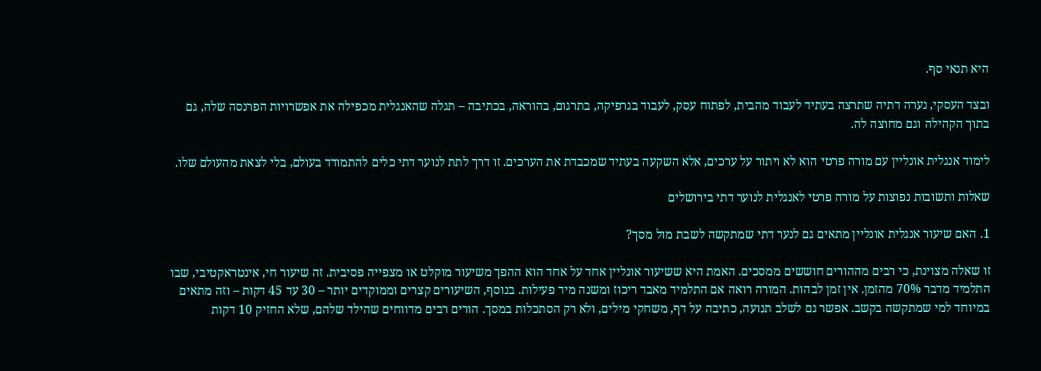היא תנאי סף.

ובצד העסקי, נערה דתיה שתרצה בעתיד לעבוד מהבית, לפתוח עסק, לעבוד בגרפיקה, בתרגום, בהוראה, בכתיבה – תגלה שהאנגלית מכפילה את אפשרויות הפרנסה שלה, גם בתוך הקהילה וגם מחוצה לה.

לימוד אנגלית אונליין עם מורה פרטי הוא לא ויתור על ערכים, אלא השקעה בעתיד שמכבדת את הערכים. זו דרך לתת לנוער דתי כלים להתמודד בעולם, בלי לצאת מהעולם שלו.

שאלות ותשובות נפוצות על מורה פרטי לאנגלית לנוער דתי בירושלים

1. האם שיעור אנגלית אונליין מתאים גם לנער דתי שמתקשה לשבת מול מסך?

זו שאלה מצוינת, כי רבים מההורים חוששים ממסכים. האמת היא ששיעור אונליין אחד על אחד הוא ההפך משיעור מוקלט או מצפייה פסיבית. זה שיעור חי, אינטראקטיבי, שבו התלמיד מדבר 70% מהזמן. אין זמן לבהות. המורה רואה אם התלמיד מאבד ריכוז ומשנה מיד פעילות. בנוסף, השיעורים קצרים וממוקדים יותר – 30 עד 45 דקות – וזה מתאים במיוחד למי שמתקשה בקשב. אפשר גם לשלב תנועה, כתיבה על דף, משחקי מילים, ולא רק הסתכלות במסך. הורים רבים מדווחים שהילד שלהם, שלא החזיק 10 דקות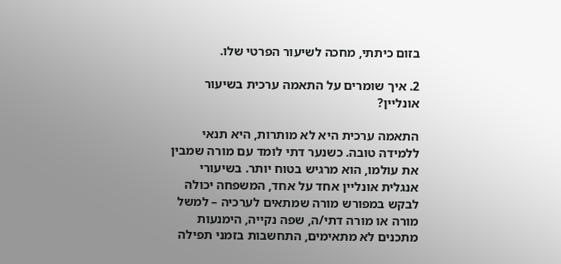בזום כיתתי, מחכה לשיעור הפרטי שלו.

2. איך שומרים על התאמה ערכית בשיעור אונליין?

התאמה ערכית היא לא מותרות, היא תנאי ללמידה טובה. כשנער דתי לומד עם מורה שמבין את עולמו, הוא מרגיש בטוח יותר. בשיעורי אנגלית אונליין אחד על אחד, המשפחה יכולה לבקש במפורש מורה שמתאים לערכיה – למשל מורה או מורה דתי/ה, שפה נקייה, הימנעות מתכנים לא מתאימים, התחשבות בזמני תפילה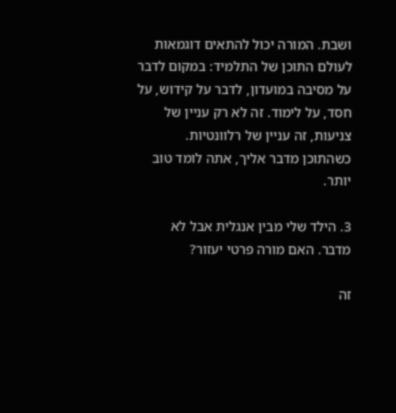ושבת. המורה יכול להתאים דוגמאות לעולם התוכן של התלמיד: במקום לדבר על מסיבה במועדון, לדבר על קידוש, על חסד, על לימוד. זה לא רק עניין של צניעות, זה עניין של רלוונטיות. כשהתוכן מדבר אליך, אתה לומד טוב יותר.

3. הילד שלי מבין אנגלית אבל לא מדבר. האם מורה פרטי יעזור?

זה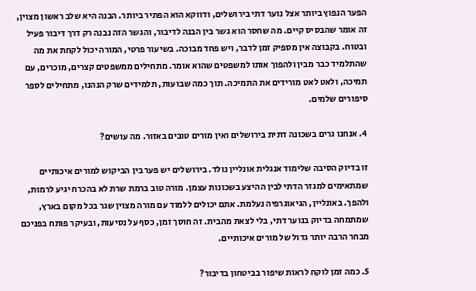הפער הנפוץ ביותר אצל נוער דתי בירושלים, ודווקא הוא הפתיר ביותר. הבנה היא שלב ראשון מצוין, זה אומר שהבסיס קיים. מה שחסר הוא גשר בין הבנה לדיבור, והגשר הזה נבנה רק דרך דיבור פעיל ובטוח. בקבוצה אין מספיק זמן לדבר, ויש פחד מבוכה. בשיעור פרטי, המורה יכול לקחת את מה שהתלמיד כבר מבין ולהפוך אותו למשפטים שהוא אומר. מתחילים ממשפטים קצרים, מוכרים, עם תמיכה, ולאט לאט מורידים את התמיכה. תוך כמה שבועות, תלמידים שרק הנהנו, מתחילים לספר סיפורים שלמים.

4. אנחנו גרים בשכונה דתית בירושלים ואין מורים טובים באזור. מה עושים?

זו בדיוק הסיבה שלימוד אנגלית אונליין נולד. בירושלים יש פער בין הביקוש למורים איכותיים שמתאימים למגזר הדתי לבין ההיצע בשכונות עצמן. מורה טוב ברמת שרת לא בהכרח יגיע לרמות, ולהפך. באונליין, הגיאוגרפיה נעלמת. אתם יכולים ללמוד עם מורה מצוין שגר בכל מקום בארץ, שמתמחה בדיוק בנוער דתי, בלי לצאת מהבית. זה חוסך זמן, כסף על נסיעות, ובעיקר פותח בפניכם מבחר הרבה יותר גדול של מורים איכותיים.

5. כמה זמן לוקח לראות שיפור בביטחון בדיבור?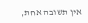אין תשובה אחת,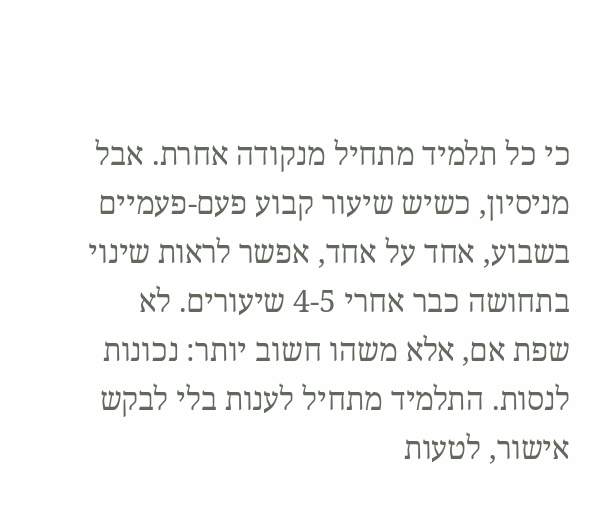כי כל תלמיד מתחיל מנקודה אחרת. אבל מניסיון, כשיש שיעור קבוע פעם-פעמיים בשבוע, אחד על אחד, אפשר לראות שינוי בתחושה כבר אחרי 4-5 שיעורים. לא שפת אם, אלא משהו חשוב יותר: נכונות לנסות. התלמיד מתחיל לענות בלי לבקש אישור, לטעות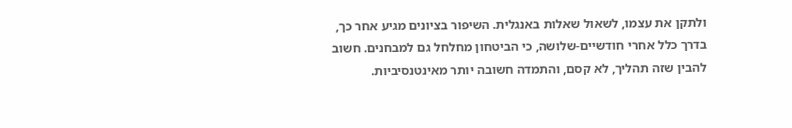ולתקן את עצמו, לשאול שאלות באנגלית. השיפור בציונים מגיע אחר כך, בדרך כלל אחרי חודשיים-שלושה, כי הביטחון מחלחל גם למבחנים. חשוב להבין שזה תהליך, לא קסם, והתמדה חשובה יותר מאינטנסיביות.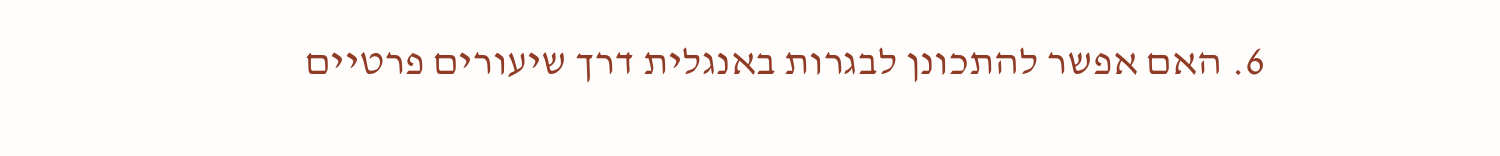6. האם אפשר להתכונן לבגרות באנגלית דרך שיעורים פרטיים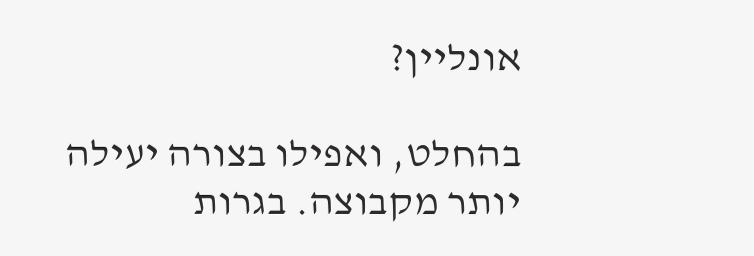אונליין?

בהחלט, ואפילו בצורה יעילה יותר מקבוצה. בגרות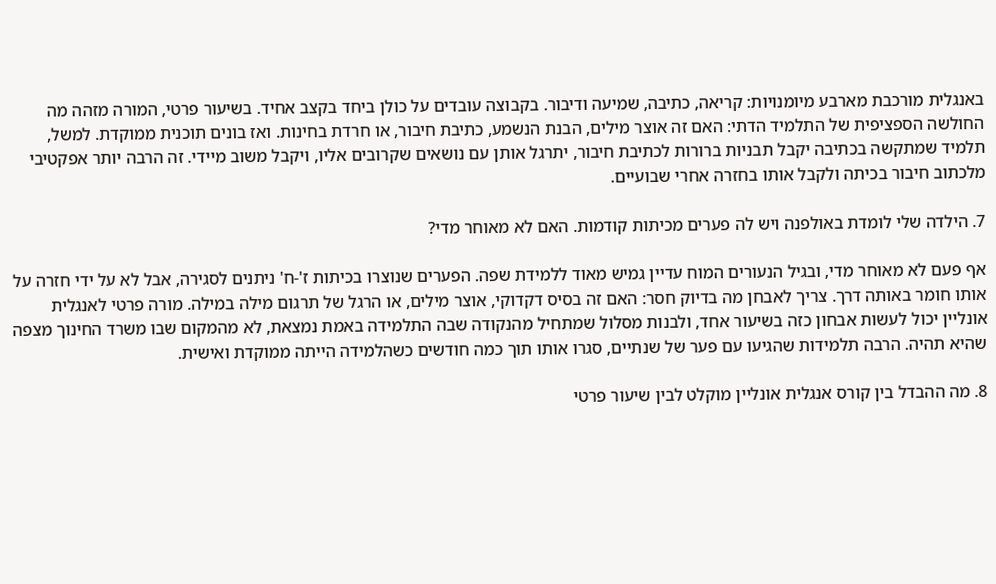באנגלית מורכבת מארבע מיומנויות: קריאה, כתיבה, שמיעה ודיבור. בקבוצה עובדים על כולן ביחד בקצב אחיד. בשיעור פרטי, המורה מזהה מה החולשה הספציפית של התלמיד הדתי: האם זה אוצר מילים, הבנת הנשמע, כתיבת חיבור, או חרדת בחינות. ואז בונים תוכנית ממוקדת. למשל, תלמיד שמתקשה בכתיבה יקבל תבניות ברורות לכתיבת חיבור, יתרגל אותן עם נושאים שקרובים אליו, ויקבל משוב מיידי. זה הרבה יותר אפקטיבי מלכתוב חיבור בכיתה ולקבל אותו בחזרה אחרי שבועיים.

7. הילדה שלי לומדת באולפנה ויש לה פערים מכיתות קודמות. האם לא מאוחר מדי?

אף פעם לא מאוחר מדי, ובגיל הנעורים המוח עדיין גמיש מאוד ללמידת שפה. הפערים שנוצרו בכיתות ז'-ח' ניתנים לסגירה, אבל לא על ידי חזרה על אותו חומר באותה דרך. צריך לאבחן מה בדיוק חסר: האם זה בסיס דקדוקי, אוצר מילים, או הרגל של תרגום מילה במילה. מורה פרטי לאנגלית אונליין יכול לעשות אבחון כזה בשיעור אחד, ולבנות מסלול שמתחיל מהנקודה שבה התלמידה באמת נמצאת, לא מהמקום שבו משרד החינוך מצפה שהיא תהיה. הרבה תלמידות שהגיעו עם פער של שנתיים, סגרו אותו תוך כמה חודשים כשהלמידה הייתה ממוקדת ואישית.

8. מה ההבדל בין קורס אנגלית אונליין מוקלט לבין שיעור פרטי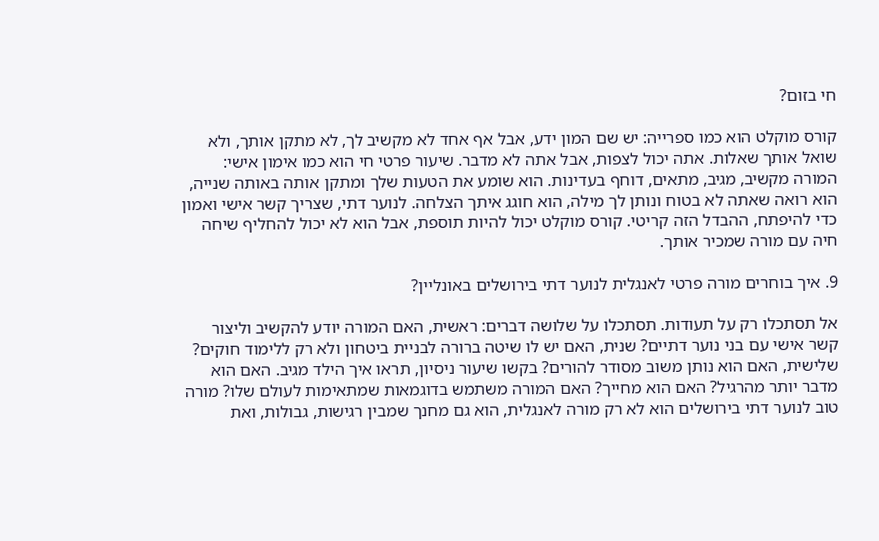חי בזום?

קורס מוקלט הוא כמו ספרייה: יש שם המון ידע, אבל אף אחד לא מקשיב לך, לא מתקן אותך, ולא שואל אותך שאלות. אתה יכול לצפות, אבל אתה לא מדבר. שיעור פרטי חי הוא כמו אימון אישי: המורה מקשיב, מגיב, מתאים, דוחף בעדינות. הוא שומע את הטעות שלך ומתקן אותה באותה שנייה, הוא רואה שאתה לא בטוח ונותן לך מילה, הוא חוגג איתך הצלחה. לנוער דתי, שצריך קשר אישי ואמון כדי להיפתח, ההבדל הזה קריטי. קורס מוקלט יכול להיות תוספת, אבל הוא לא יכול להחליף שיחה חיה עם מורה שמכיר אותך.

9. איך בוחרים מורה פרטי לאנגלית לנוער דתי בירושלים באונליין?

אל תסתכלו רק על תעודות. תסתכלו על שלושה דברים: ראשית, האם המורה יודע להקשיב וליצור קשר אישי עם בני נוער דתיים? שנית, האם יש לו שיטה ברורה לבניית ביטחון ולא רק ללימוד חוקים? שלישית, האם הוא נותן משוב מסודר להורים? בקשו שיעור ניסיון, תראו איך הילד מגיב. האם הוא מדבר יותר מהרגיל? האם הוא מחייך? האם המורה משתמש בדוגמאות שמתאימות לעולם שלו? מורה טוב לנוער דתי בירושלים הוא לא רק מורה לאנגלית, הוא גם מחנך שמבין רגישות, גבולות, ואת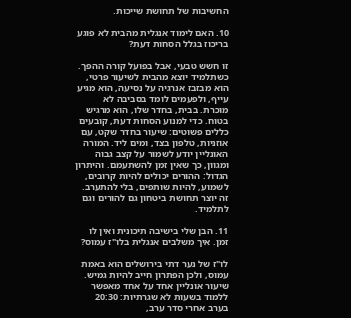החשיבות של תחושת שייכות.

10. האם לימוד אנגלית מהבית לא פוגע בריכוז בגלל הסחות דעת?

זו חשש טבעי, אבל בפועל קורה ההפך. כשתלמיד יוצא מהבית לשיעור פרטי, הוא מבזבז אנרגיה על נסיעה, הוא מגיע עייף, ולפעמים לומד בסביבה לא מוכרת. בבית, בחדר שלו, הוא מרגיש בטוח. כדי למנוע הסחות דעת, קובעים כללים פשוטים: שיעור בחדר שקט, עם אוזניות, טלפון בצד, ומים ליד. המורה האונליין יודע לשמור על קצב גבוה ומגוון, כך שאין זמן להשתעמם. והיתרון הגדול: ההורים יכולים להיות קרובים, לשמוע, להיות שותפים, בלי להתערב. זה יוצר תחושת ביטחון גם להורים וגם לתלמיד.

11. הבן שלי בישיבה תיכונית ואין לו זמן. איך משלבים אנגלית בלו"ז עמוס?

לו"ז של נער דתי בירושלים הוא באמת עמוס, ולכן הפתרון חייב להיות גמיש. שיעור אונליין אחד על אחד מאפשר ללמוד בשעות לא שגרתיות: 20:30 בערב אחרי סדר ערב,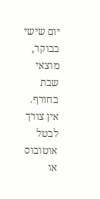יום שישי בבוקר, מוצאי שבת בחורף. אין צורך לבטל אוטובוס או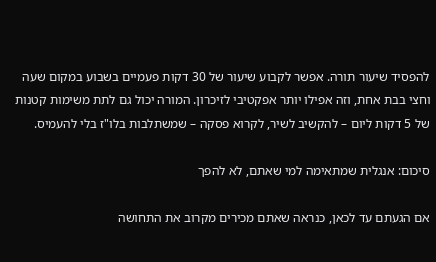להפסיד שיעור תורה. אפשר לקבוע שיעור של 30 דקות פעמיים בשבוע במקום שעה וחצי בבת אחת, וזה אפילו יותר אפקטיבי לזיכרון. המורה יכול גם לתת משימות קטנות של 5 דקות ליום – להקשיב לשיר, לקרוא פסקה – שמשתלבות בלו"ז בלי להעמיס.

סיכום: אנגלית שמתאימה למי שאתם, לא להפך

אם הגעתם עד לכאן, כנראה שאתם מכירים מקרוב את התחושה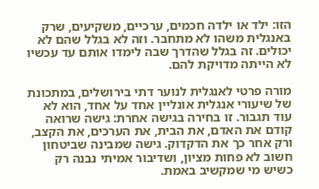הזו: ילד או ילדה חכמים, ערכיים, משקיעים, שרק באנגלית משהו לא מתחבר. וזה לא בגלל שהם לא יכולים. זה בגלל שהדרך שבה לימדו אותם עד עכשיו לא הייתה מדויקת להם.

מורה פרטי לאנגלית לנוער דתי בירושלים, במתכונת של שיעורי אנגלית אונליין אחד על אחד, הוא לא עוד תגבור. זו בחירה בגישה אחרת: גישה שרואה קודם את האדם, את הבית, את הערכים, את הקצב, ורק אחר כך את הדקדוק. גישה שמבינה שביטחון חשוב לא פחות מציון, ושדיבור אמיתי נבנה רק כשיש מי שמקשיב באמת.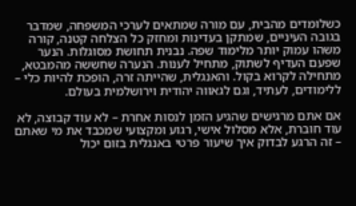כשלומדים מהבית, עם מורה שמתאים לערכי המשפחה, שמדבר בגובה העיניים, שמתקן בעדינות ומחזק כל הצלחה קטנה, קורה משהו עמוק יותר מלימוד שפה. נבנית תחושת מסוגלות. הנער שפעם העדיף לשתוק, מתחיל לענות. הנערה שחששה מהמבטא, מתחילה לקרוא בקול. והאנגלית, שהייתה זרה, הופכת להיות כלי – ללימודים, לעתיד, וגם לגאווה יהודית וירושלמית בעולם.

אם אתם מרגישים שהגיע הזמן לנסות אחרת – לא עוד קבוצה, לא עוד חוברת, אלא מסלול אישי, רגוע ומקצועי שמכבד את מי שאתם – זה הרגע לבדוק איך שיעור פרטי באנגלית בזום יכול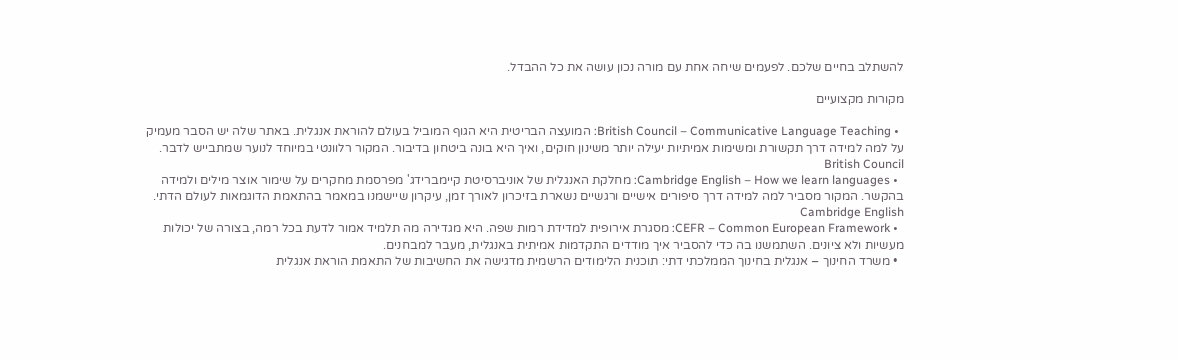להשתלב בחיים שלכם. לפעמים שיחה אחת עם מורה נכון עושה את כל ההבדל.

מקורות מקצועיים

  • British Council – Communicative Language Teaching: המועצה הבריטית היא הגוף המוביל בעולם להוראת אנגלית. באתר שלה יש הסבר מעמיק על למה למידה דרך תקשורת ומשימות אמיתיות יעילה יותר משינון חוקים, ואיך היא בונה ביטחון בדיבור. המקור רלוונטי במיוחד לנוער שמתבייש לדבר. British Council
  • Cambridge English – How we learn languages: מחלקת האנגלית של אוניברסיטת קיימברידג' מפרסמת מחקרים על שימור אוצר מילים ולמידה בהקשר. המקור מסביר למה למידה דרך סיפורים אישיים ורגשיים נשארת בזיכרון לאורך זמן, עיקרון שיישמנו במאמר בהתאמת הדוגמאות לעולם הדתי. Cambridge English
  • CEFR – Common European Framework: מסגרת אירופית למדידת רמות שפה. היא מגדירה מה תלמיד אמור לדעת בכל רמה, בצורה של יכולות מעשיות ולא ציונים. השתמשנו בה כדי להסביר איך מודדים התקדמות אמיתית באנגלית, מעבר למבחנים.
  • משרד החינוך – אנגלית בחינוך הממלכתי דתי: תוכנית הלימודים הרשמית מדגישה את החשיבות של התאמת הוראת אנגלית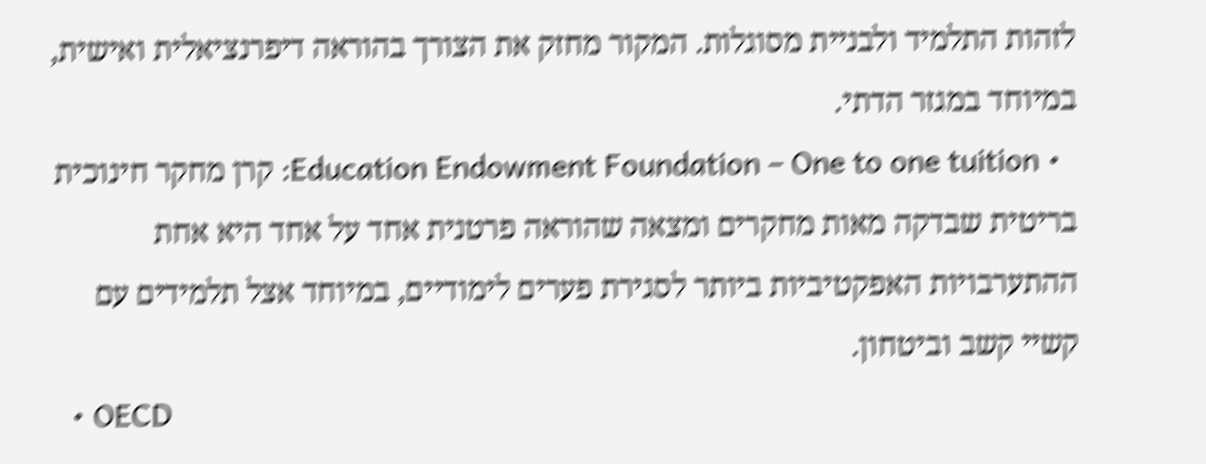לזהות התלמיד ולבניית מסוגלות. המקור מחזק את הצורך בהוראה דיפרנציאלית ואישית, במיוחד במגזר הדתי.
  • Education Endowment Foundation – One to one tuition: קרן מחקר חינוכית בריטית שבדקה מאות מחקרים ומצאה שהוראה פרטנית אחד על אחד היא אחת ההתערבויות האפקטיביות ביותר לסגירת פערים לימודיים, במיוחד אצל תלמידים עם קשיי קשב וביטחון.
  • OECD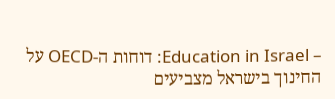– Education in Israel: דוחות ה-OECD על החינוך בישראל מצביעים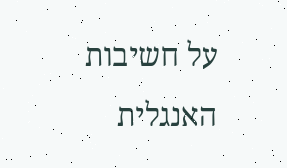על חשיבות האנגלית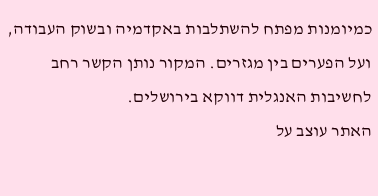כמיומנות מפתח להשתלבות באקדמיה ובשוק העבודה, ועל הפערים בין מגזרים. המקור נותן הקשר רחב לחשיבות האנגלית דווקא בירושלים.
האתר עוצב על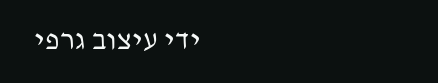ידי עיצוב גרפי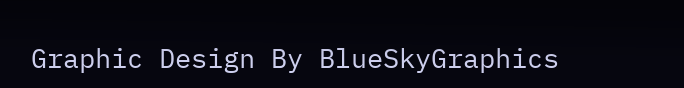Graphic Design By BlueSkyGraphics